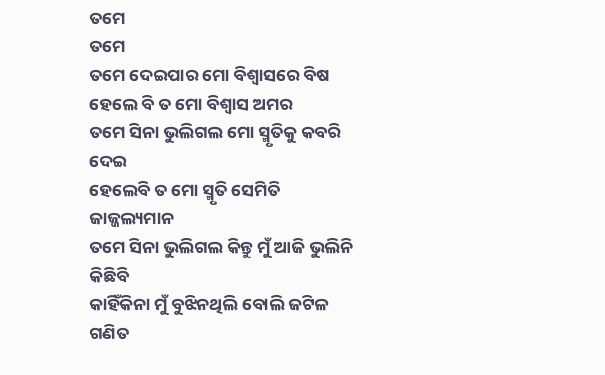ତମେ
ତମେ
ତମେ ଦେଇପାର ମୋ ବିଶ୍ୱାସରେ ବିଷ
ହେଲେ ବି ତ ମୋ ବିଶ୍ୱାସ ଅମର
ତମେ ସିନା ଭୁଲିଗଲ ମୋ ସ୍ମୃତିକୁ କବରି ଦେଇ
ହେଲେବି ତ ମୋ ସ୍ମୃତି ସେମିତି ଜାଜ୍ଜଲ୍ୟମାନ
ତମେ ସିନା ଭୁଲିଗଲ କିନ୍ତୁ ମୁଁ ଆଜି ଭୁଲିନି କିଛିବି
କାହିଁକିନା ମୁଁ ବୁଝିନଥିଲି ବୋଲି ଜଟିଳ ଗଣିତ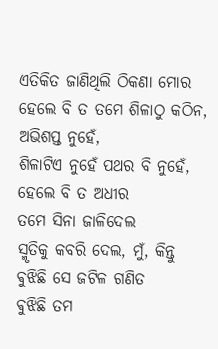ଏତିକିତ ଜାଣିଥିଲି ଠିକଣା ମୋର
ହେଲେ ବି ତ ତମେ ଶିଳାଠୁ କଠିନ, ଅଭିଶପ୍ତ ନୁହେଁ,
ଶିଳାଟିଏ ନୁହେଁ ପଥର ବି ନୁହେଁ, ହେଲେ ବି ତ ଅଧୀର
ତମେ ସିନା ଜାଳିଦେଲ
ସ୍ମୃତିକୁ କବରି ଦେଲ, ମୁଁ, କିନ୍ତୁ ଵୁଝିଛି ସେ ଜଟିଳ ଗଣିତ
ଵୁଝିଛି ତମ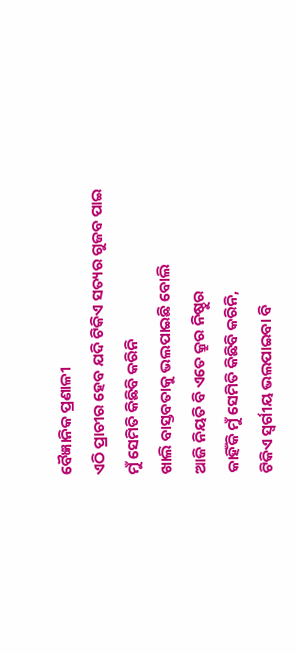ବୈଜ୍ଞାନିକ ପ୍ରଣାଳୀ
ଏଠି ପ୍ରାଚୀର ହେବ ଯଦି ଟିକିଏ ସତ୍ୟର ଗୁଜବ ପାଇ
ମୁଁ ସେମିତି କିଛିବି କରିନି
ଖାଲି ବାସ୍ତବତାକୁ ଭଲପାଇଛି ବୋଲି
ଆଜି ନିୟତି ବି ଏତେ କ୍ରୁର ନିଷ୍ଠୁର
କାହିଁକି ମୁଁ ସେମିତି କିଛିବି କରିନି,
ଟିକିଏ ସ୍ବର୍ଗୀୟ ଭଲପାଇବା ବି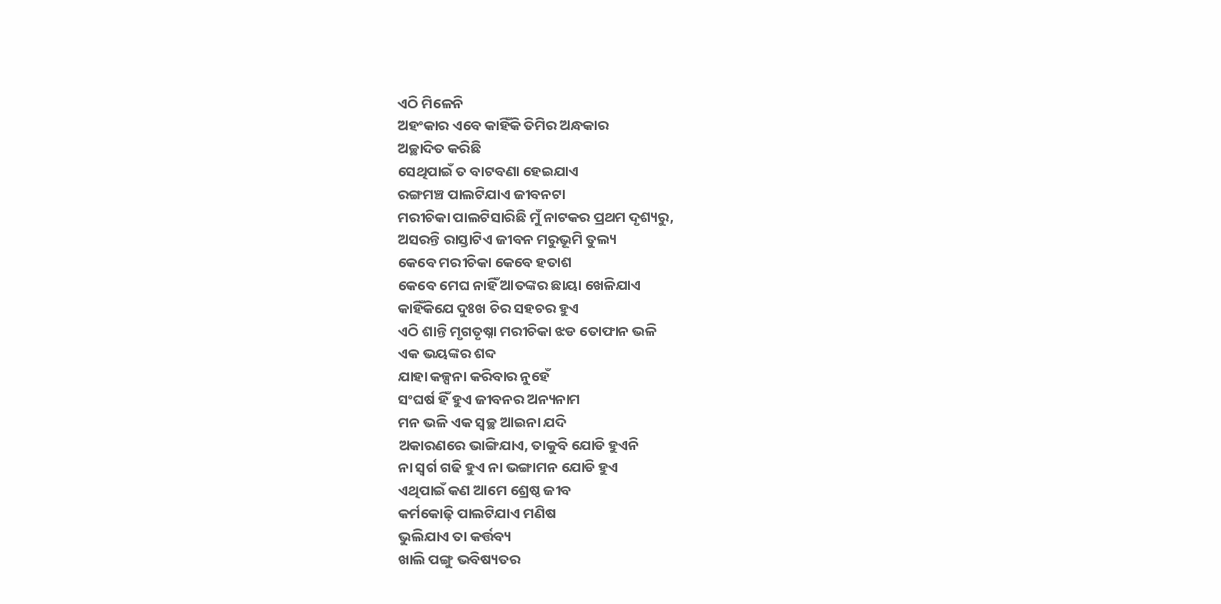ଏଠି ମିଳେନି
ଅହଂକାର ଏବେ କାହିଁକି ତିମିର ଅନ୍ଧକାର
ଅଚ୍ଛାଦିତ କରିଛି
ସେଥିପାଇଁ ତ ବାଟବଣା ହେଇଯାଏ
ରଙ୍ଗମଞ୍ଚ ପାଲଟିଯାଏ ଜୀବନଟା
ମରୀଚିକା ପାଲଟିସାରିଛି ମୁଁ ନାଟକର ପ୍ରଥମ ଦୃଶ୍ୟରୁ,
ଅସରନ୍ତି ରାସ୍ତାଟିଏ ଜୀବନ ମରୁଭୂମି ତୁଲ୍ୟ
କେବେ ମରୀଚିକା କେବେ ହତାଶ
କେବେ ମେଘ ନାହିଁ ଆତଙ୍କର ଛାୟା ଖେଳିଯାଏ
କାହିଁକିଯେ ଦୁଃଖ ଚିର ସହଚର ହୁଏ
ଏଠି ଶାନ୍ତି ମୃଗତୃଷ୍ନା ମରୀଚିକା ଝଡ ତୋଫାନ ଭଳି
ଏକ ଭୟଙ୍କର ଶବ୍ଦ
ଯାହା କଳ୍ପନା କରିବାର ନୁହେଁ
ସଂଘର୍ଷ ହିଁ ହୁଏ ଜୀବନର ଅନ୍ୟନାମ
ମନ ଭଳି ଏକ ସ୍ୱଚ୍ଛ ଆଇନା ଯଦି
ଅକାରଣରେ ଭାଙ୍ଗିଯାଏ, ତାକୁବି ଯୋଡି ହୁଏନି
ନା ସ୍ୱର୍ଗ ଗଢି ହୁଏ ନା ଭଙ୍ଗାମନ ଯୋଡି ହୁଏ
ଏଥିପାଇଁ କଣ ଆମେ ଶ୍ରେଷ୍ଠ ଜୀବ
କର୍ମକୋଢ଼ି ପାଲଟିଯାଏ ମଣିଷ
ଭୁଲିଯାଏ ତା କର୍ତ୍ତବ୍ୟ
ଖାଲି ପଙ୍ଗୁ ଭବିଷ୍ୟତର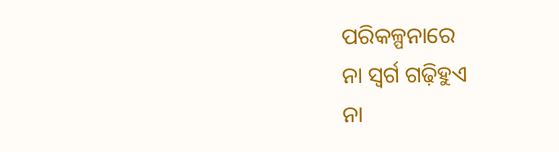ପରିକଳ୍ପନାରେ
ନା ସ୍ୱର୍ଗ ଗଢ଼ିହୁଏ
ନା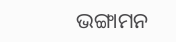ଭଙ୍ଗାମନ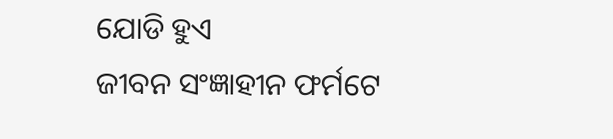ଯୋଡି ହୁଏ
ଜୀବନ ସଂଜ୍ଞାହୀନ ଫର୍ମଟେ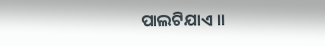ପାଲଟିଯାଏ ।।